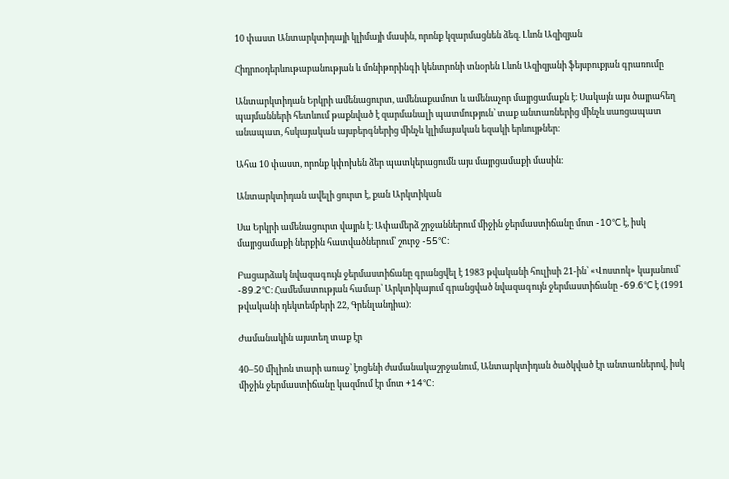10 փաստ Անտարկտիդայի կլիմայի մասին, որոնք կզարմացնեն ձեզ. Լևոն Ազիզյան

Հիդրոօդերևութաբանության և մոնիթորինգի կենտրոնի տնօրեն Լևոն Ազիզյանի ֆեյսբուքյան գրառումը

Անտարկտիդան Երկրի ամենացուրտ, ամենաքամոտ և ամենաչոր մայրցամաքն է։ Սակայն այս ծայրահեղ պայմանների հետևում թաքնված է զարմանալի պատմություն՝ տաք անտառներից մինչև սառցապատ անապատ, հսկայական այսբերգներից մինչև կլիմայական եզակի երևույթներ։

Ահա 10 փաստ, որոնք կփոխեն ձեր պատկերացումն այս մայրցամաքի մասին։

Անտարկտիդան ավելի ցուրտ է, քան Արկտիկան

Սա Երկրի ամենացուրտ վայրն է։ Ափամերձ շրջաններում միջին ջերմաստիճանը մոտ -10°C է, իսկ մայրցամաքի ներքին հատվածներում՝ շուրջ -55°C։

Բացարձակ նվազագույն ջերմաստիճանը գրանցվել է 1983 թվականի հուլիսի 21-ին՝ «Վոստոկ» կայանում՝ -89.2°C։ Համեմատության համար՝ Արկտիկայում գրանցված նվազագույն ջերմաստիճանը -69.6°C է (1991 թվականի դեկտեմբերի 22, Գրենլանդիա)։

Ժամանակին այստեղ տաք էր

40–50 միլիոն տարի առաջ՝ էոցենի ժամանակաշրջանում, Անտարկտիդան ծածկված էր անտառներով, իսկ միջին ջերմաստիճանը կազմում էր մոտ +14°C։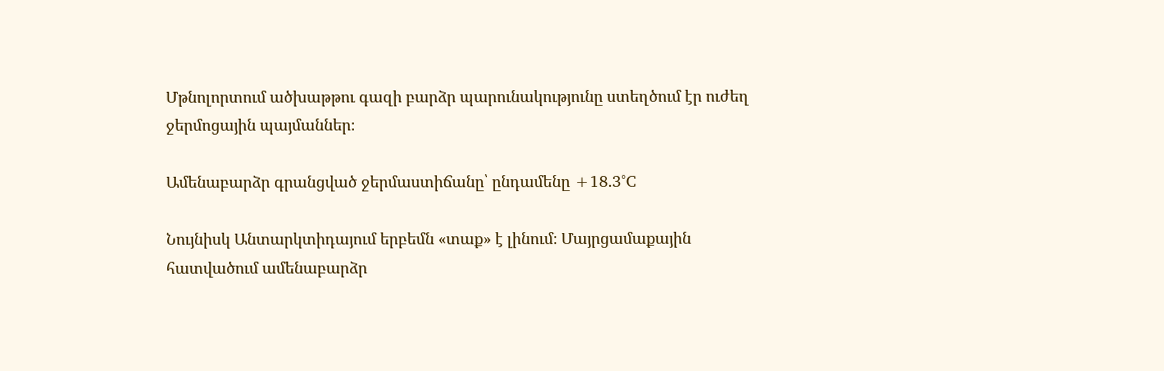Մթնոլորտում ածխաթթու գազի բարձր պարունակությունը ստեղծում էր ուժեղ ջերմոցային պայմաններ։

Ամենաբարձր գրանցված ջերմաստիճանը՝ ընդամենը +18.3°C

Նույնիսկ Անտարկտիդայում երբեմն «տաք» է լինում։ Մայրցամաքային հատվածում ամենաբարձր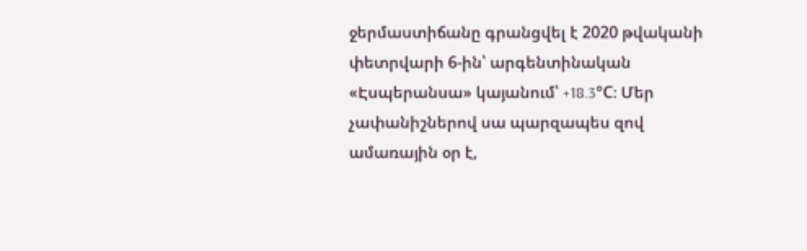ջերմաստիճանը գրանցվել է 2020 թվականի փետրվարի 6-ին՝ արգենտինական «Էսպերանսա» կայանում՝ +18.3°C։ Մեր չափանիշներով սա պարզապես զով ամառային օր է,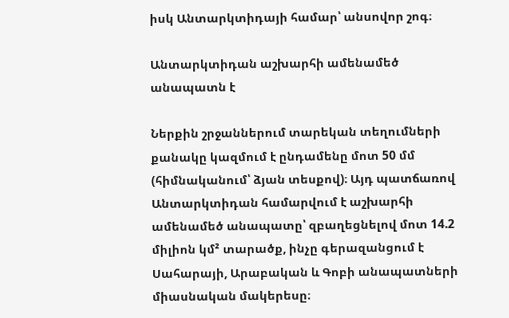իսկ Անտարկտիդայի համար՝ անսովոր շոգ։

Անտարկտիդան աշխարհի ամենամեծ անապատն է

Ներքին շրջաններում տարեկան տեղումների քանակը կազմում է ընդամենը մոտ 50 մմ (հիմնականում՝ ձյան տեսքով)։ Այդ պատճառով Անտարկտիդան համարվում է աշխարհի ամենամեծ անապատը՝ զբաղեցնելով մոտ 14.2 միլիոն կմ² տարածք, ինչը գերազանցում է Սահարայի, Արաբական և Գոբի անապատների միասնական մակերեսը։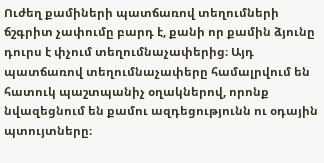Ուժեղ քամիների պատճառով տեղումների ճշգրիտ չափումը բարդ է, քանի որ քամին ձյունը դուրս է փչում տեղումնաչափերից։ Այդ պատճառով տեղումնաչափերը համալրվում են հատուկ պաշտպանիչ օղակներով, որոնք նվազեցնում են քամու ազդեցությունն ու օդային պտույտները։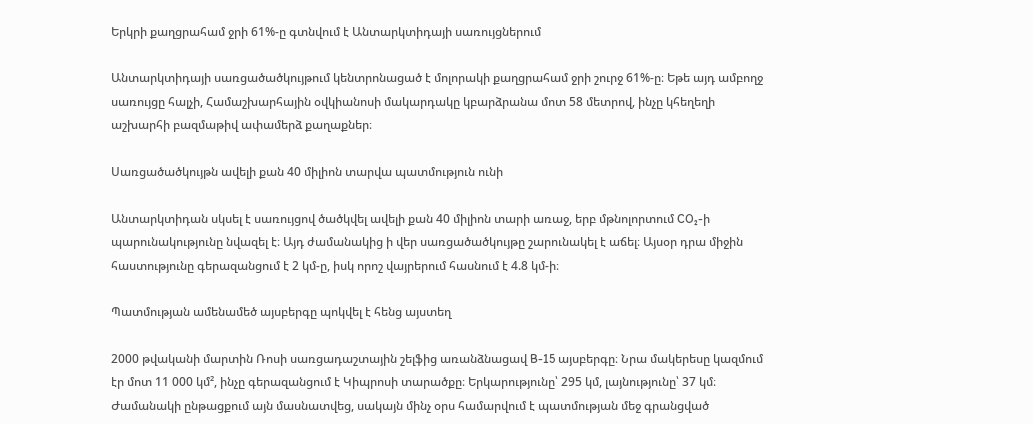Երկրի քաղցրահամ ջրի 61%-ը գտնվում է Անտարկտիդայի սառույցներում

Անտարկտիդայի սառցածածկույթում կենտրոնացած է մոլորակի քաղցրահամ ջրի շուրջ 61%-ը։ Եթե այդ ամբողջ սառույցը հալչի, Համաշխարհային օվկիանոսի մակարդակը կբարձրանա մոտ 58 մետրով, ինչը կհեղեղի աշխարհի բազմաթիվ ափամերձ քաղաքներ։

Սառցածածկույթն ավելի քան 40 միլիոն տարվա պատմություն ունի

Անտարկտիդան սկսել է սառույցով ծածկվել ավելի քան 40 միլիոն տարի առաջ, երբ մթնոլորտում CO₂-ի պարունակությունը նվազել է։ Այդ ժամանակից ի վեր սառցածածկույթը շարունակել է աճել։ Այսօր դրա միջին հաստությունը գերազանցում է 2 կմ-ը, իսկ որոշ վայրերում հասնում է 4.8 կմ-ի։

Պատմության ամենամեծ այսբերգը պոկվել է հենց այստեղ

2000 թվականի մարտին Ռոսի սառցադաշտային շելֆից առանձնացավ B-15 այսբերգը։ Նրա մակերեսը կազմում էր մոտ 11 000 կմ², ինչը գերազանցում է Կիպրոսի տարածքը։ Երկարությունը՝ 295 կմ, լայնությունը՝ 37 կմ։ Ժամանակի ընթացքում այն մասնատվեց, սակայն մինչ օրս համարվում է պատմության մեջ գրանցված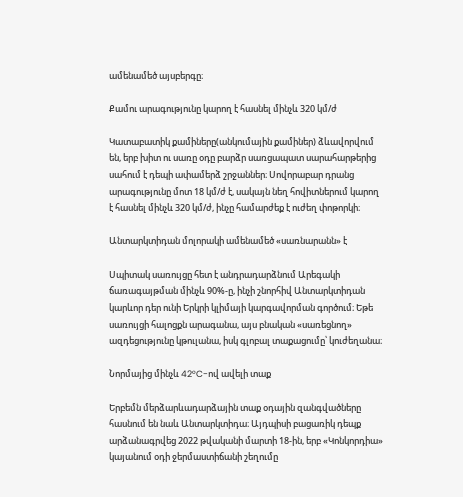ամենամեծ այսբերգը։

Քամու արագությունը կարող է հասնել մինչև 320 կմ/ժ

Կատաբատիկ քամիները(անկումային քամիներ) ձևավորվում են, երբ խիտ ու սառը օդը բարձր սառցապատ սարահարթերից սահում է դեպի ափամերձ շրջաններ։ Սովորաբար դրանց արագությունը մոտ 18 կմ/ժ է, սակայն նեղ հովիտներում կարող է հասնել մինչև 320 կմ/ժ, ինչը համարժեք է ուժեղ փոթորկի։

Անտարկտիդան մոլորակի ամենամեծ «սառնարանն» է

Սպիտակ սառույցը հետ է անդրադարձնում Արեգակի ճառագայթման մինչև 90%-ը, ինչի շնորհիվ Անտարկտիդան կարևոր դեր ունի Երկրի կլիմայի կարգավորման գործում։ Եթե սառույցի հալոցքն արագանա, այս բնական «սառեցնող» ազդեցությունը կթուլանա, իսկ գլոբալ տաքացումը՝ կուժեղանա։

Նորմայից մինչև 42°C-ով ավելի տաք

Երբեմն մերձարևադարձային տաք օդային զանգվածները հասնում են նաև Անտարկտիդա։ Այդպիսի բացառիկ դեպք արձանագրվեց 2022 թվականի մարտի 18-ին, երբ «Կոնկորդիա» կայանում օդի ջերմաստիճանի շեղումը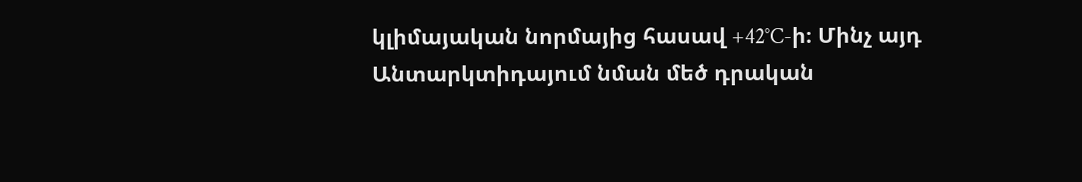կլիմայական նորմայից հասավ +42°C-ի։ Մինչ այդ Անտարկտիդայում նման մեծ դրական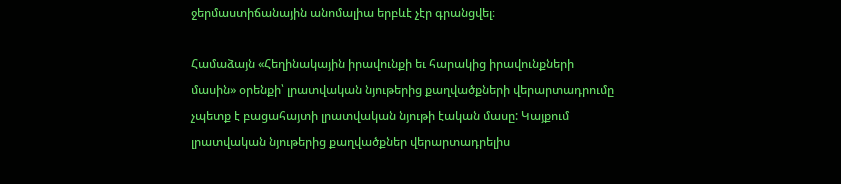ջերմաստիճանային անոմալիա երբևէ չէր գրանցվել։

Համաձայն «Հեղինակային իրավունքի եւ հարակից իրավունքների մասին» օրենքի՝ լրատվական նյութերից քաղվածքների վերարտադրումը չպետք է բացահայտի լրատվական նյութի էական մասը: Կայքում լրատվական նյութերից քաղվածքներ վերարտադրելիս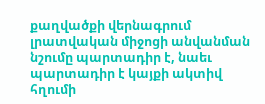քաղվածքի վերնագրում լրատվական միջոցի անվանման նշումը պարտադիր է, նաեւ պարտադիր է կայքի ակտիվ հղումի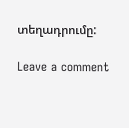տեղադրումը:

Leave a comment